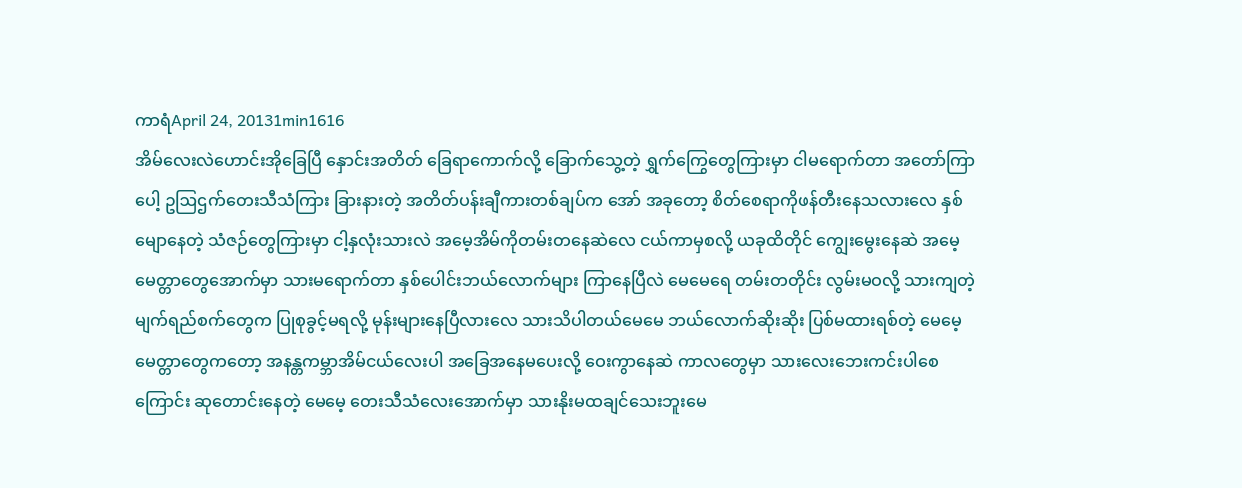ကာရံApril 24, 20131min1616
အိမ်လေးလဲဟောင်းအိုခြေပြီ နှောင်းအတိတ် ခြေရာကောက်လို့ ခြောက်သွေ့တဲ့ ရွှက်ကြွေတွေကြားမှာ ငါမရောက်တာ အတော်ကြာပေါ့ ဥဩဌက်တေးသီသံကြား ခြားနားတဲ့ အတိတ်ပန်းချီကားတစ်ချပ်က အော် အခုတော့ စိတ်စေရာကိုဖန်တီးနေသလားလေ နှစ်မျောနေတဲ့ သံဇဉ်တွေကြားမှာ ငါ့နှလုံးသားလဲ အမေ့အိမ်ကိုတမ်းတနေဆဲလေ ငယ်ကာမှစလို့ ယခုထိတိုင် ကျွေးမွေးနေဆဲ အမေ့မေတ္တာတွေအောက်မှာ သားမရောက်တာ နှစ်ပေါင်းဘယ်လောက်များ ကြာနေပြီလဲ မေမေရေ တမ်းတတိုင်း လွမ်းမဝလို့ သားကျတဲ့မျက်ရည်စက်တွေက ပြုစုခွင့်မရလို့ မုန်းများနေပြီလားလေ သားသိပါတယ်မေမေ ဘယ်လောက်ဆိုးဆိုး ပြစ်မထားရစ်တဲ့ မေမေ့မေတ္တာတွေကတော့ အနန္တကမ္ဘာအိမ်ငယ်လေးပါ အခြေအနေမပေးလို့ ဝေးကွာနေဆဲ ကာလတွေမှာ သားလေးဘေးကင်းပါစေကြောင်း ဆုတောင်းနေတဲ့ မေမေ့ တေးသီသံလေးအောက်မှာ သားနိုးမထချင်သေးဘူးမေ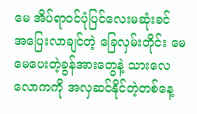မေ အိပ်ရာဝင်ပုံပြင်လေးမဆုံးခင် အပြေးလာချင်တဲ့ ခြေလှမ်းတိုင်း မေမေပေးတဲ့ခွန်အားတွေနဲ့ သားလေ လောကကို အလှဆင်နိုင်တဲ့တစ်နေ့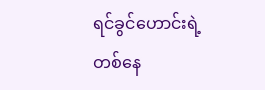ရင်ခွင်ဟောင်းရဲ့ တစ်နေ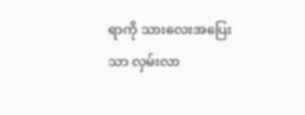ရာကို သားလေးအပြေးသာ လှမ်းလာ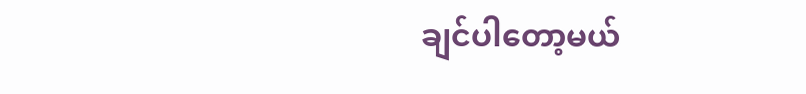ချင်ပါတော့မယ်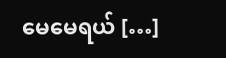မေမေရယ် […]